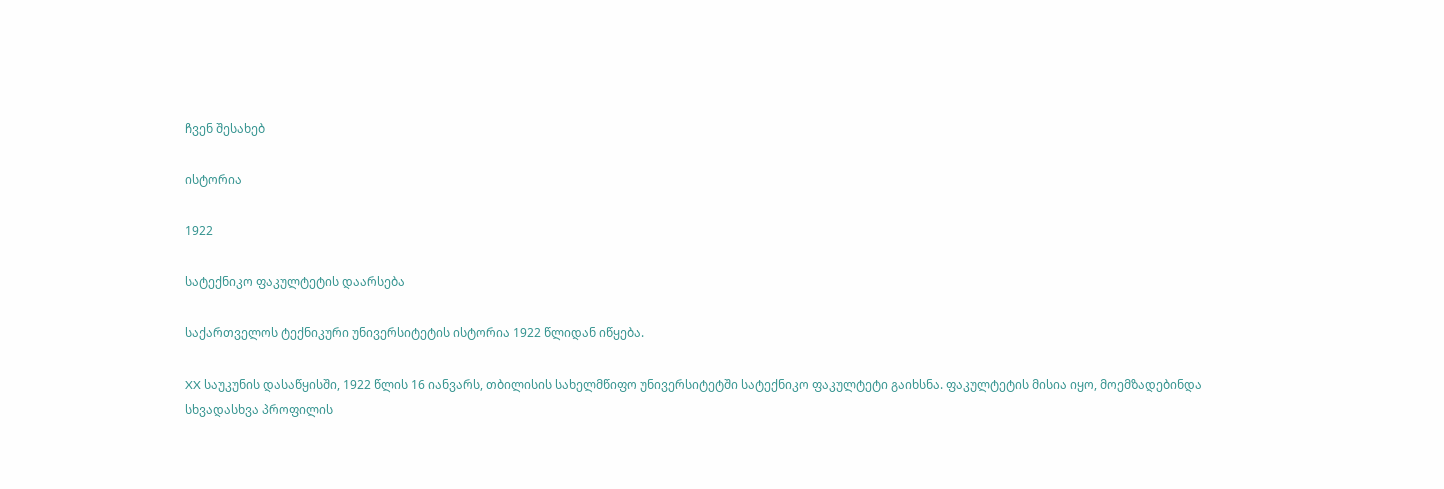ჩვენ შესახებ

ისტორია

1922

სატექნიკო ფაკულტეტის დაარსება

საქართველოს ტექნიკური უნივერსიტეტის ისტორია 1922 წლიდან იწყება.

XX საუკუნის დასაწყისში, 1922 წლის 16 იანვარს, თბილისის სახელმწიფო უნივერსიტეტში სატექნიკო ფაკულტეტი გაიხსნა. ფაკულტეტის მისია იყო, მოემზადებინდა სხვადასხვა პროფილის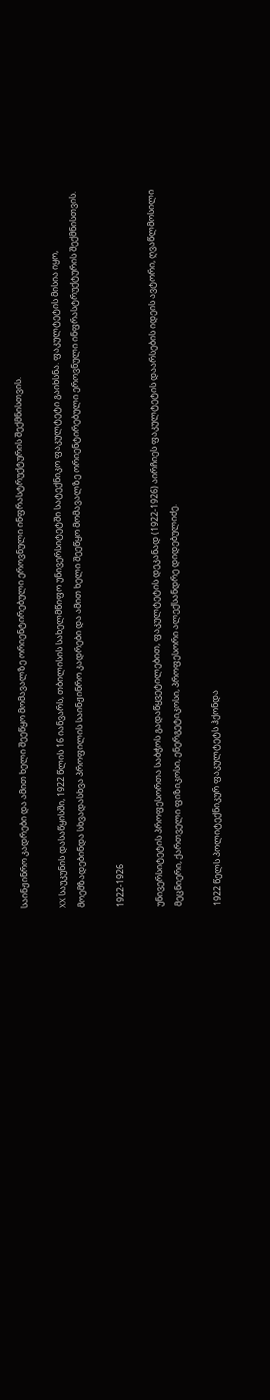საინჟინრო კადრები და ამით ხელი შეეწყო მომავალზე ორიენტირებული ეროვნული ინფრასტრუქტურის შექმნისთვის.

XX საუკუნის დასაწყისში, 1922 წლის 16 იანვარს, თბილისის სახელმწიფო უნივერსიტეტში სატექნიკო ფაკულტეტი გაიხსნა. ფაკულტეტის მისია იყო, მოემზადებინდა სხვადასხვა პროფილის საინჟინრო კადრები და ამით ხელი შეეწყო მომავალზე ორიენტირებული ეროვნული ინფრასტრუქტურის შექმნისთვის.

1922-1926

უნივერსიტეტის პროფესორთა საბჭოს გადაწყვეტილებით, ფაკულტეტის დეკანად (1922-1926) აირჩიეს ფაკულტეტის დაარსების იდეის ავტორი, ღვაწლმოსილი მეცნიერი, ქართველი ფიზიკოსი, ენერგეტიკოსი, პროფესორი ალექსანდრე დიდებულიძე.

1922 წელს პოლიტექნიკურ ფაკულტეტს ჰქონდა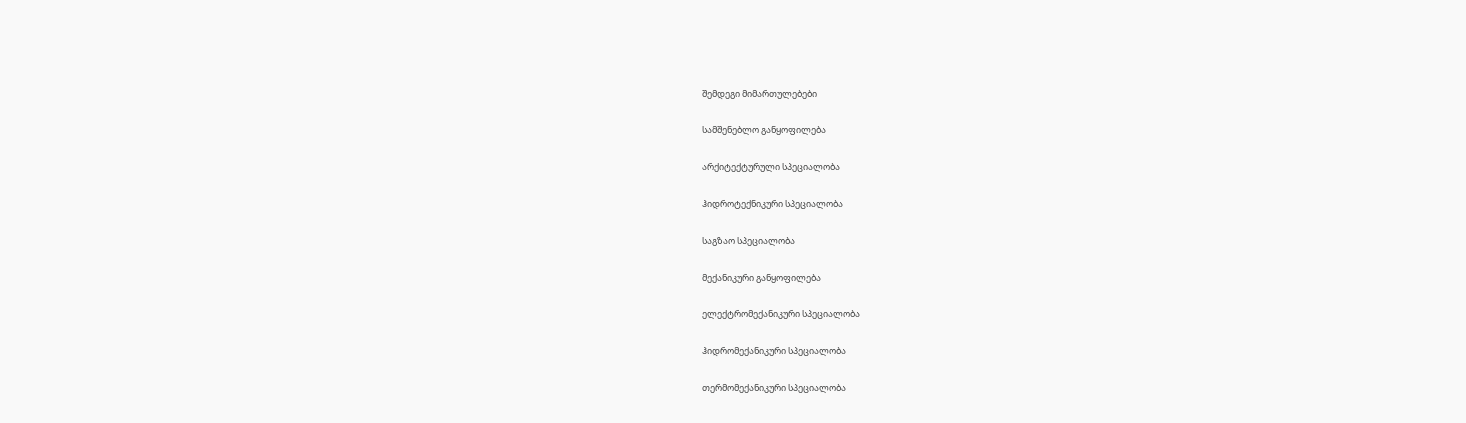შემდეგი მიმართულებები

სამშენებლო განყოფილება

არქიტექტურული სპეციალობა

ჰიდროტექნიკური სპეციალობა

საგზაო სპეციალობა

მექანიკური განყოფილება

ელექტრომექანიკური სპეციალობა

ჰიდრომექანიკური სპეციალობა

თერმომექანიკური სპეციალობა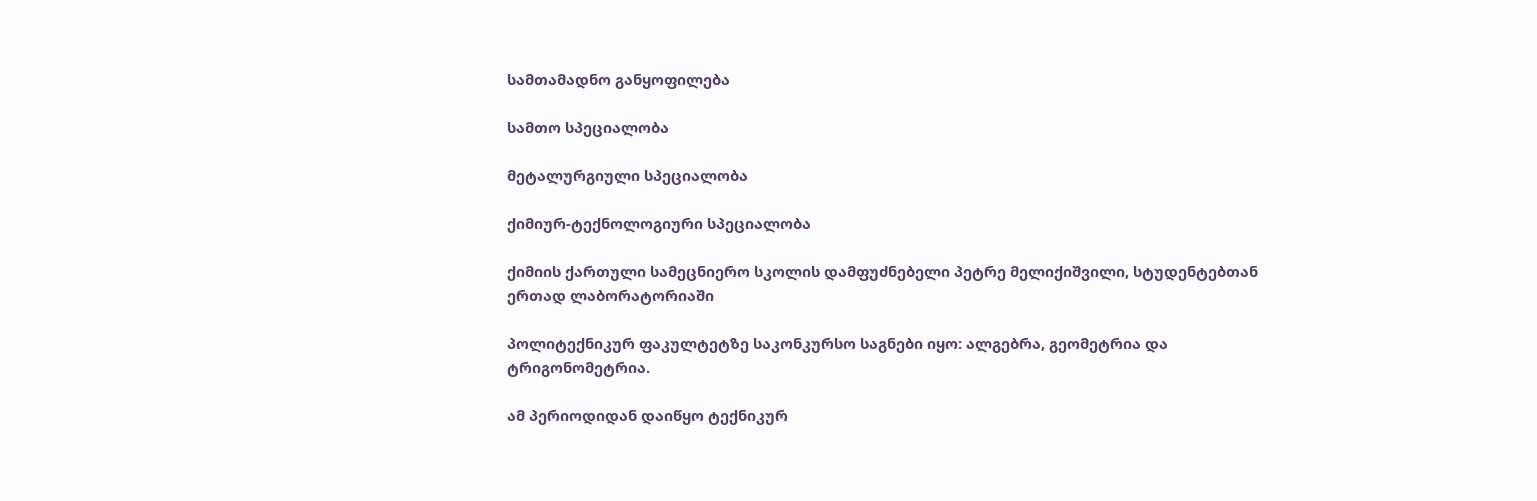სამთამადნო განყოფილება

სამთო სპეციალობა

მეტალურგიული სპეციალობა

ქიმიურ-ტექნოლოგიური სპეციალობა

ქიმიის ქართული სამეცნიერო სკოლის დამფუძნებელი პეტრე მელიქიშვილი, სტუდენტებთან ერთად ლაბორატორიაში

პოლიტექნიკურ ფაკულტეტზე საკონკურსო საგნები იყო: ალგებრა, გეომეტრია და ტრიგონომეტრია.

ამ პერიოდიდან დაიწყო ტექნიკურ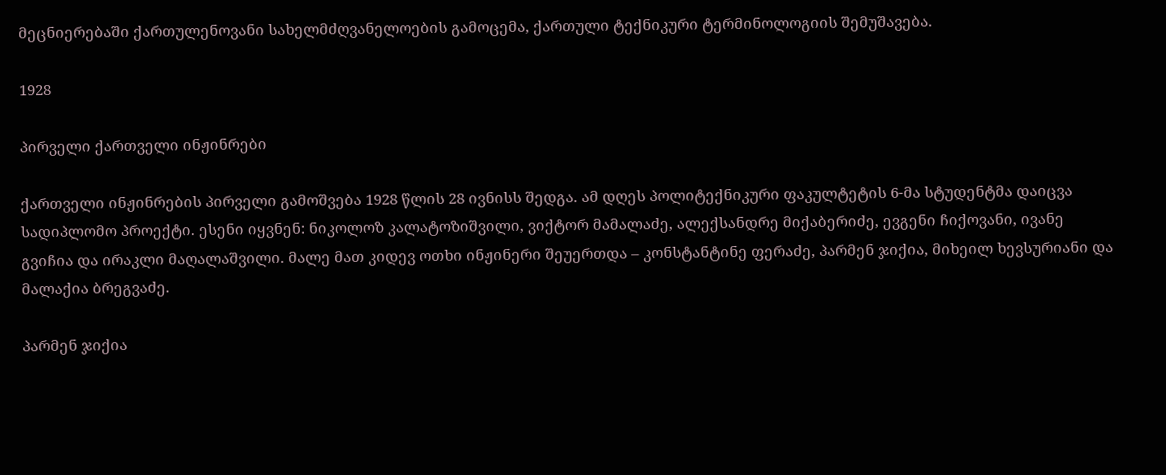მეცნიერებაში ქართულენოვანი სახელმძღვანელოების გამოცემა, ქართული ტექნიკური ტერმინოლოგიის შემუშავება.

1928

პირველი ქართველი ინჟინრები

ქართველი ინჟინრების პირველი გამოშვება 1928 წლის 28 ივნისს შედგა. ამ დღეს პოლიტექნიკური ფაკულტეტის 6-მა სტუდენტმა დაიცვა სადიპლომო პროექტი. ესენი იყვნენ: ნიკოლოზ კალატოზიშვილი, ვიქტორ მამალაძე, ალექსანდრე მიქაბერიძე, ევგენი ჩიქოვანი, ივანე გვიჩია და ირაკლი მაღალაშვილი. მალე მათ კიდევ ოთხი ინჟინერი შეუერთდა – კონსტანტინე ფერაძე, პარმენ ჯიქია, მიხეილ ხევსურიანი და მალაქია ბრეგვაძე.

პარმენ ჯიქია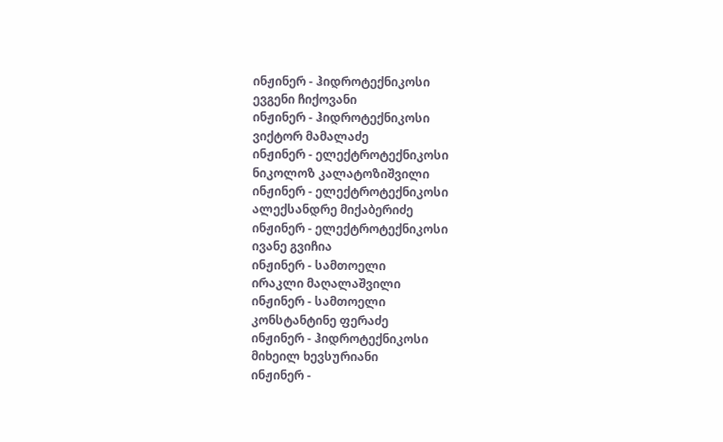ინჟინერ - ჰიდროტექნიკოსი
ევგენი ჩიქოვანი
ინჟინერ - ჰიდროტექნიკოსი
ვიქტორ მამალაძე
ინჟინერ - ელექტროტექნიკოსი
ნიკოლოზ კალატოზიშვილი
ინჟინერ - ელექტროტექნიკოსი
ალექსანდრე მიქაბერიძე
ინჟინერ - ელექტროტექნიკოსი
ივანე გვიჩია
ინჟინერ - სამთოელი
ირაკლი მაღალაშვილი
ინჟინერ - სამთოელი
კონსტანტინე ფერაძე
ინჟინერ - ჰიდროტექნიკოსი
მიხეილ ხევსურიანი
ინჟინერ -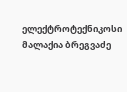ელექტროტექნიკოსი
მალაქია ბრეგვაძე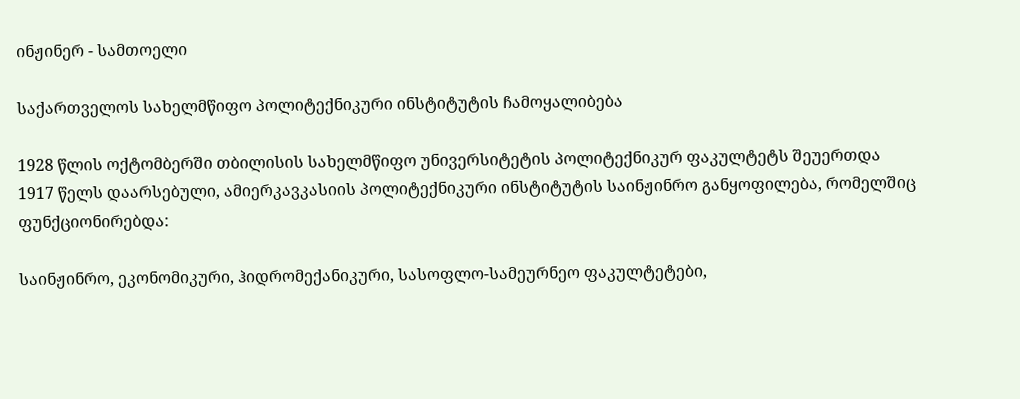ინჟინერ - სამთოელი

საქართველოს სახელმწიფო პოლიტექნიკური ინსტიტუტის ჩამოყალიბება

1928 წლის ოქტომბერში თბილისის სახელმწიფო უნივერსიტეტის პოლიტექნიკურ ფაკულტეტს შეუერთდა 1917 წელს დაარსებული, ამიერკავკასიის პოლიტექნიკური ინსტიტუტის საინჟინრო განყოფილება, რომელშიც ფუნქციონირებდა:

საინჟინრო, ეკონომიკური, ჰიდრომექანიკური, სასოფლო-სამეურნეო ფაკულტეტები,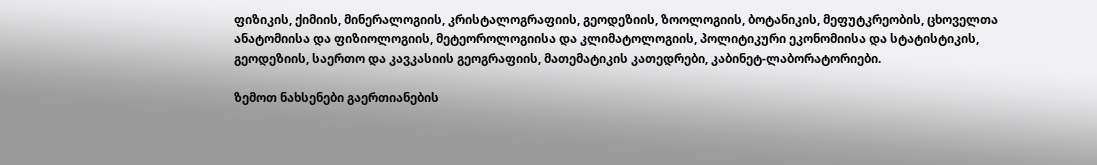ფიზიკის, ქიმიის, მინერალოგიის, კრისტალოგრაფიის, გეოდეზიის, ზოოლოგიის, ბოტანიკის, მეფუტკრეობის, ცხოველთა ანატომიისა და ფიზიოლოგიის, მეტეოროლოგიისა და კლიმატოლოგიის, პოლიტიკური ეკონომიისა და სტატისტიკის, გეოდეზიის, საერთო და კავკასიის გეოგრაფიის, მათემატიკის კათედრები, კაბინეტ-ლაბორატორიები.

ზემოთ ნახსენები გაერთიანების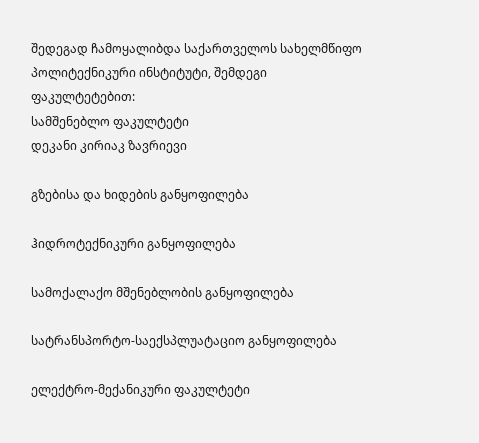შედეგად ჩამოყალიბდა საქართველოს სახელმწიფო პოლიტექნიკური ინსტიტუტი, შემდეგი ფაკულტეტებით:
სამშენებლო ფაკულტეტი
დეკანი კირიაკ ზავრიევი

გზებისა და ხიდების განყოფილება

ჰიდროტექნიკური განყოფილება

სამოქალაქო მშენებლობის განყოფილება

სატრანსპორტო-საექსპლუატაციო განყოფილება

ელექტრო-მექანიკური ფაკულტეტი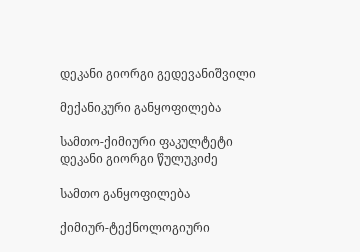დეკანი გიორგი გედევანიშვილი

მექანიკური განყოფილება

სამთო-ქიმიური ფაკულტეტი
დეკანი გიორგი წულუკიძე

სამთო განყოფილება

ქიმიურ-ტექნოლოგიური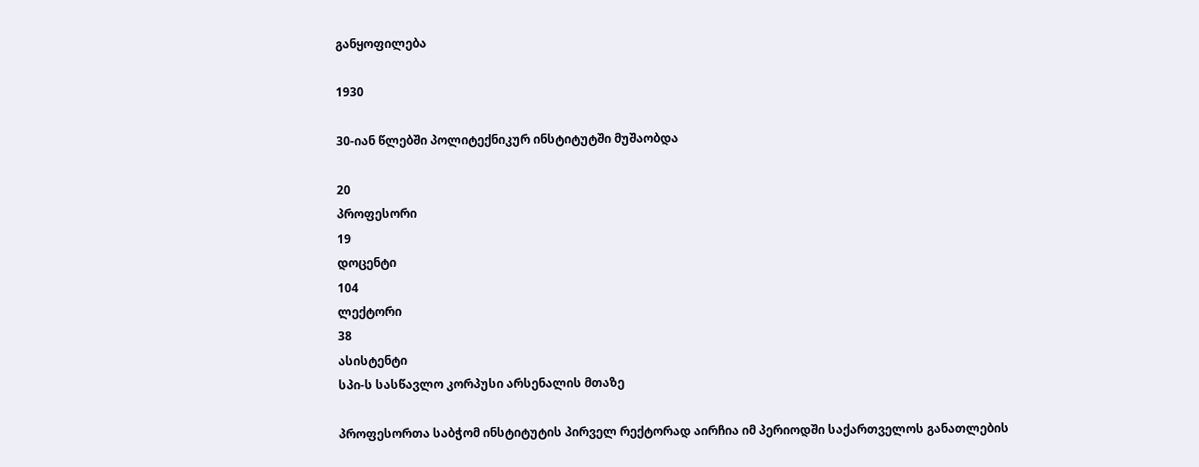განყოფილება

1930

30-იან წლებში პოლიტექნიკურ ინსტიტუტში მუშაობდა

20
პროფესორი
19
დოცენტი
104
ლექტორი
38
ასისტენტი
სპი-ს სასწავლო კორპუსი არსენალის მთაზე

პროფესორთა საბჭომ ინსტიტუტის პირველ რექტორად აირჩია იმ პერიოდში საქართველოს განათლების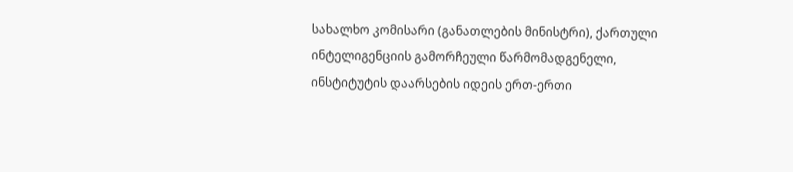სახალხო კომისარი (განათლების მინისტრი), ქართული ინტელიგენციის გამორჩეული წარმომადგენელი, ინსტიტუტის დაარსების იდეის ერთ-ერთი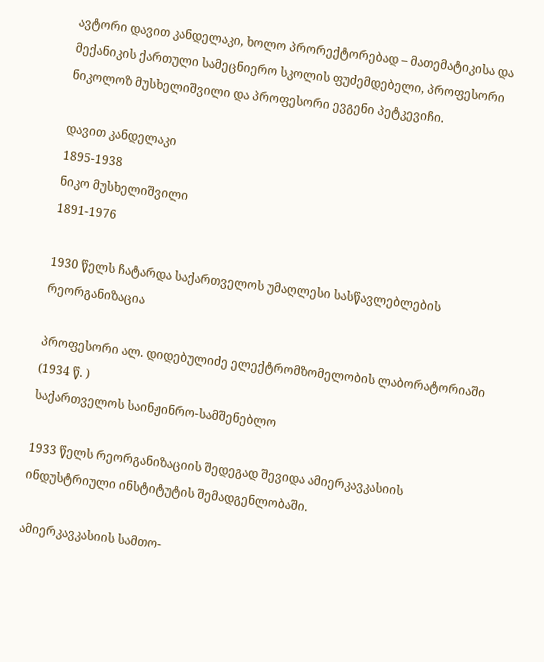ავტორი დავით კანდელაკი, ხოლო პრორექტორებად – მათემატიკისა და მექანიკის ქართული სამეცნიერო სკოლის ფუძემდებელი, პროფესორი ნიკოლოზ მუსხელიშვილი და პროფესორი ევგენი პეტკევიჩი.

დავით კანდელაკი
1895-1938
ნიკო მუსხელიშვილი
1891-1976

1930 წელს ჩატარდა საქართველოს უმაღლესი სასწავლებლების რეორგანიზაცია

პროფესორი ალ. დიდებულიძე ელექტრომზომელობის ლაბორატორიაში (1934 წ. )
საქართველოს საინჟინრო-სამშენებლო

1933 წელს რეორგანიზაციის შედეგად შევიდა ამიერკავკასიის ინდუსტრიული ინსტიტუტის შემადგენლობაში.

ამიერკავკასიის სამთო-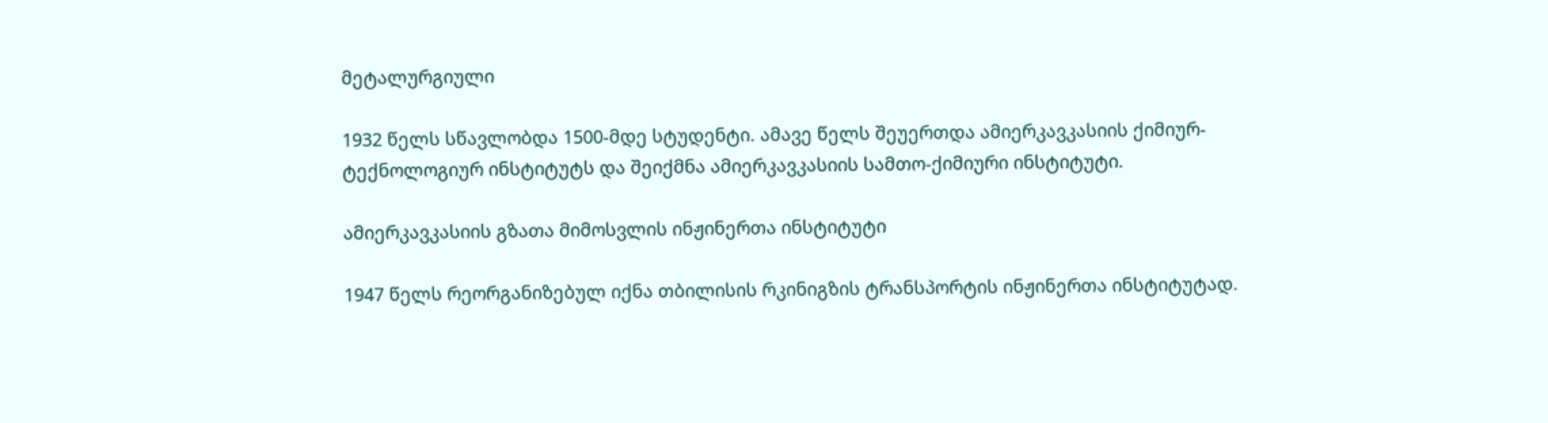მეტალურგიული

1932 წელს სწავლობდა 1500-მდე სტუდენტი. ამავე წელს შეუერთდა ამიერკავკასიის ქიმიურ-ტექნოლოგიურ ინსტიტუტს და შეიქმნა ამიერკავკასიის სამთო-ქიმიური ინსტიტუტი.

ამიერკავკასიის გზათა მიმოსვლის ინჟინერთა ინსტიტუტი

1947 წელს რეორგანიზებულ იქნა თბილისის რკინიგზის ტრანსპორტის ინჟინერთა ინსტიტუტად.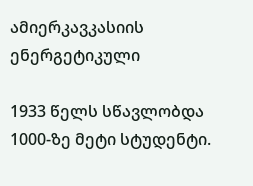ამიერკავკასიის ენერგეტიკული

1933 წელს სწავლობდა 1000-ზე მეტი სტუდენტი.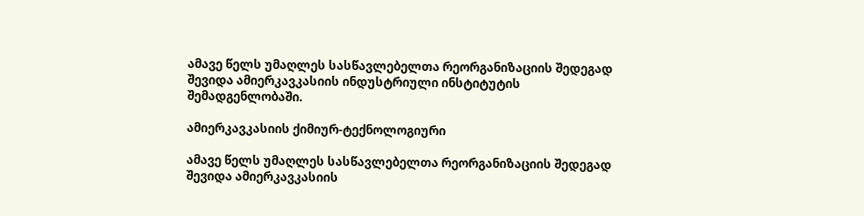ამავე წელს უმაღლეს სასწავლებელთა რეორგანიზაციის შედეგად შევიდა ამიერკავკასიის ინდუსტრიული ინსტიტუტის შემადგენლობაში.

ამიერკავკასიის ქიმიურ-ტექნოლოგიური

ამავე წელს უმაღლეს სასწავლებელთა რეორგანიზაციის შედეგად შევიდა ამიერკავკასიის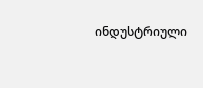ინდუსტრიული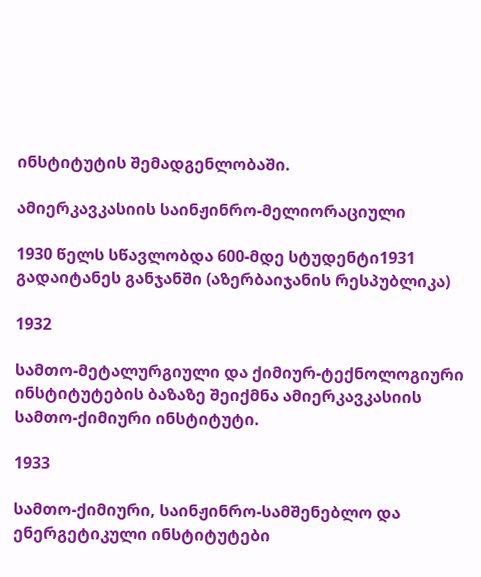ინსტიტუტის შემადგენლობაში.

ამიერკავკასიის საინჟინრო-მელიორაციული

1930 წელს სწავლობდა 600-მდე სტუდენტი1931 გადაიტანეს განჯანში (აზერბაიჯანის რესპუბლიკა)

1932

სამთო-მეტალურგიული და ქიმიურ-ტექნოლოგიური ინსტიტუტების ბაზაზე შეიქმნა ამიერკავკასიის სამთო-ქიმიური ინსტიტუტი.

1933

სამთო-ქიმიური, საინჟინრო-სამშენებლო და ენერგეტიკული ინსტიტუტები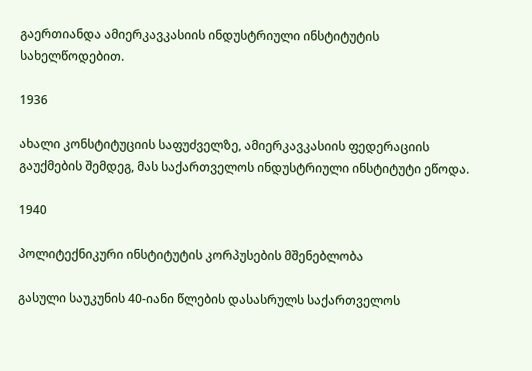გაერთიანდა ამიერკავკასიის ინდუსტრიული ინსტიტუტის სახელწოდებით.

1936

ახალი კონსტიტუციის საფუძველზე, ამიერკავკასიის ფედერაციის გაუქმების შემდეგ, მას საქართველოს ინდუსტრიული ინსტიტუტი ეწოდა.

1940

პოლიტექნიკური ინსტიტუტის კორპუსების მშენებლობა

გასული საუკუნის 40-იანი წლების დასასრულს საქართველოს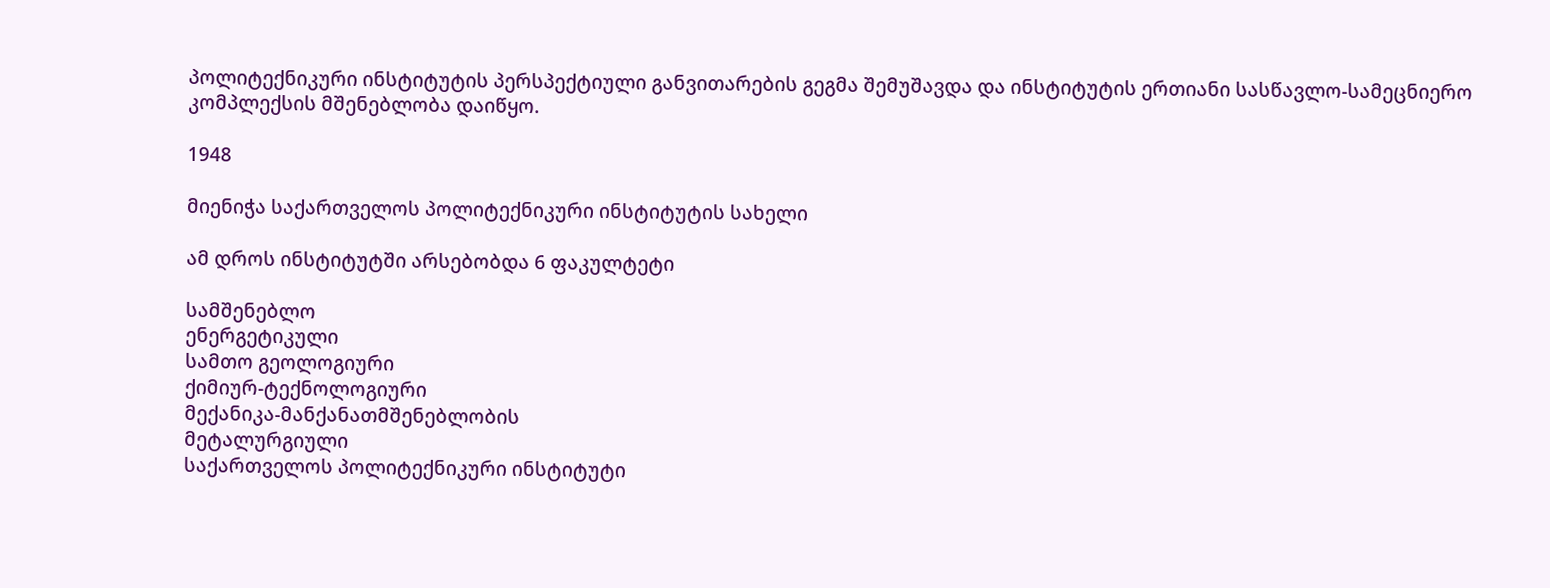პოლიტექნიკური ინსტიტუტის პერსპექტიული განვითარების გეგმა შემუშავდა და ინსტიტუტის ერთიანი სასწავლო-სამეცნიერო კომპლექსის მშენებლობა დაიწყო.

1948

მიენიჭა საქართველოს პოლიტექნიკური ინსტიტუტის სახელი

ამ დროს ინსტიტუტში არსებობდა 6 ფაკულტეტი

სამშენებლო
ენერგეტიკული
სამთო გეოლოგიური
ქიმიურ-ტექნოლოგიური
მექანიკა-მანქანათმშენებლობის
მეტალურგიული
საქართველოს პოლიტექნიკური ინსტიტუტი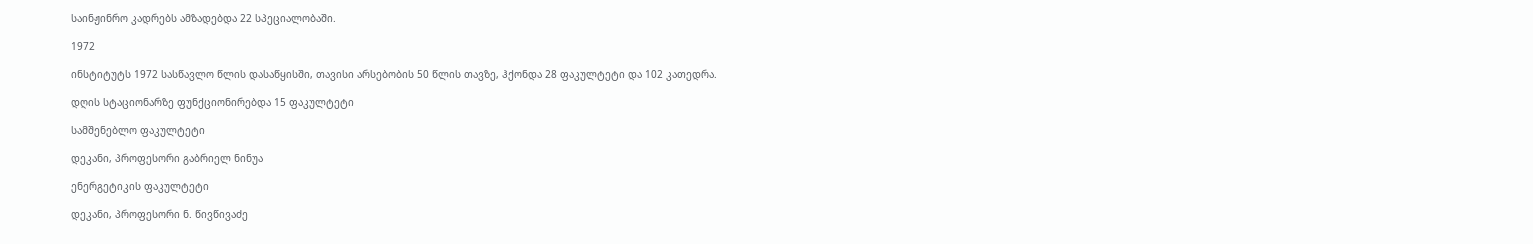საინჟინრო კადრებს ამზადებდა 22 სპეციალობაში.

1972

ინსტიტუტს 1972 სასწავლო წლის დასაწყისში, თავისი არსებობის 50 წლის თავზე, ჰქონდა 28 ფაკულტეტი და 102 კათედრა.

დღის სტაციონარზე ფუნქციონირებდა 15 ფაკულტეტი

სამშენებლო ფაკულტეტი

დეკანი, პროფესორი გაბრიელ ნინუა

ენერგეტიკის ფაკულტეტი

დეკანი, პროფესორი ნ. წივწივაძე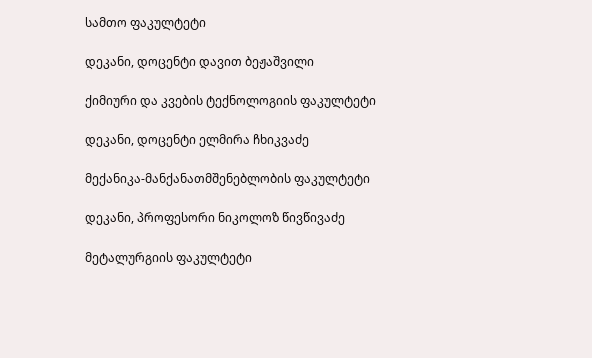სამთო ფაკულტეტი

დეკანი, დოცენტი დავით ბეჟაშვილი

ქიმიური და კვების ტექნოლოგიის ფაკულტეტი

დეკანი, დოცენტი ელმირა ჩხიკვაძე

მექანიკა-მანქანათმშენებლობის ფაკულტეტი

დეკანი, პროფესორი ნიკოლოზ წივწივაძე

მეტალურგიის ფაკულტეტი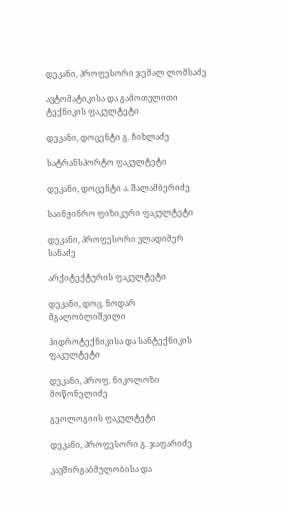დეკანი, პროფესორი ჯემალ ლომსაძე

ავტომატიკისა და გამოთვლითი ტექნიკის ფაკულტეტი

დეკანი, დოცენტი გ. ჩიხლაძე

სატრანსპორტო ფაკულტეტი

დეკანი, დოცენტი ა. შალამბერიძე

საინჟინრო ფიზიკური ფაკულტეტი

დეკანი, პროფესორი ვლადიმერ სანაძე

არქიტექტურის ფაკულტეტი

დეკანი, დოც. ნოდარ მგალობლიშვილი

ჰიდროტექნიკისა და სანტექნიკის ფაკულტეტი

დეკანი, პროფ. ნიკოლოზი მოწონელიძე

გეოლოგიის ფაკულტეტი

დეკანი, პროფესორი გ. ჯაფარიძე

კავშირგაბმულობისა და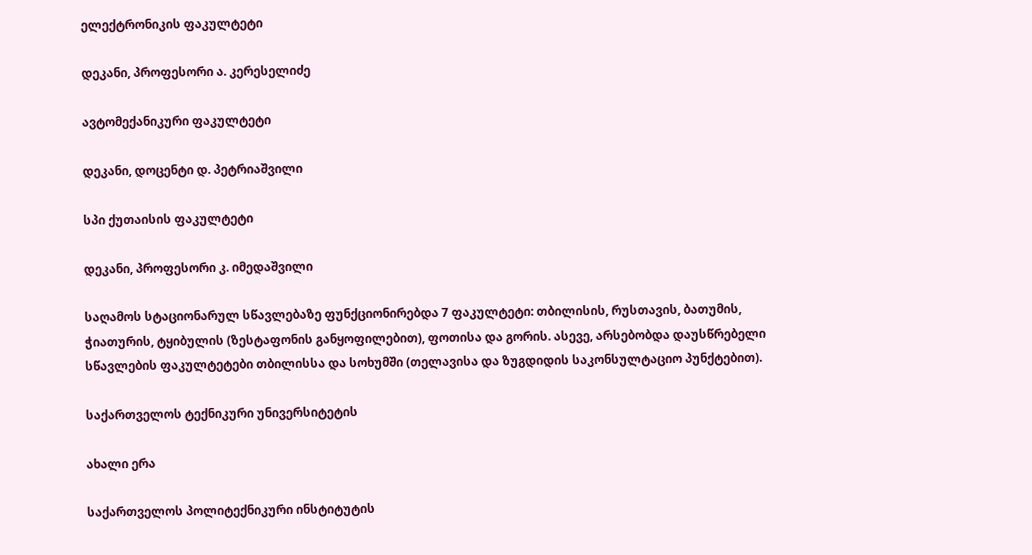ელექტრონიკის ფაკულტეტი

დეკანი, პროფესორი ა. კერესელიძე

ავტომექანიკური ფაკულტეტი

დეკანი, დოცენტი დ. პეტრიაშვილი

სპი ქუთაისის ფაკულტეტი

დეკანი, პროფესორი კ. იმედაშვილი

საღამოს სტაციონარულ სწავლებაზე ფუნქციონირებდა 7 ფაკულტეტი: თბილისის, რუსთავის, ბათუმის, ჭიათურის, ტყიბულის (ზესტაფონის განყოფილებით), ფოთისა და გორის. ასევე, არსებობდა დაუსწრებელი სწავლების ფაკულტეტები თბილისსა და სოხუმში (თელავისა და ზუგდიდის საკონსულტაციო პუნქტებით).

საქართველოს ტექნიკური უნივერსიტეტის

ახალი ერა

საქართველოს პოლიტექნიკური ინსტიტუტის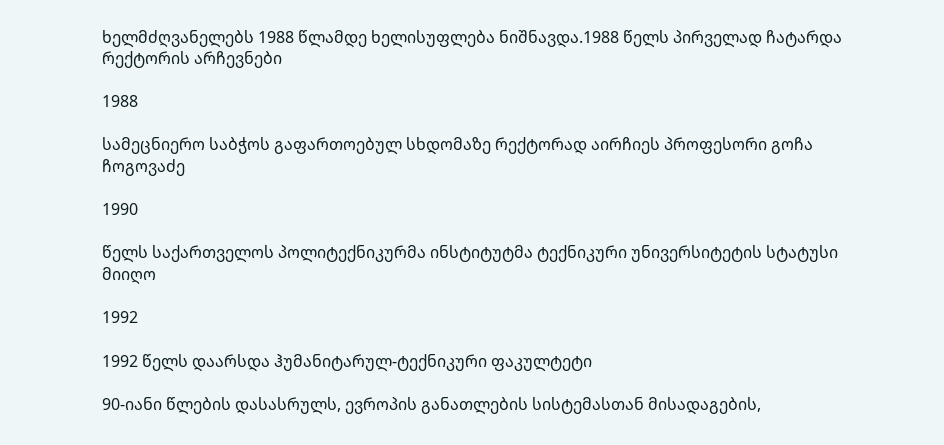ხელმძღვანელებს 1988 წლამდე ხელისუფლება ნიშნავდა.1988 წელს პირველად ჩატარდა რექტორის არჩევნები

1988

სამეცნიერო საბჭოს გაფართოებულ სხდომაზე რექტორად აირჩიეს პროფესორი გოჩა ჩოგოვაძე

1990

წელს საქართველოს პოლიტექნიკურმა ინსტიტუტმა ტექნიკური უნივერსიტეტის სტატუსი მიიღო

1992

1992 წელს დაარსდა ჰუმანიტარულ-ტექნიკური ფაკულტეტი

90-იანი წლების დასასრულს, ევროპის განათლების სისტემასთან მისადაგების,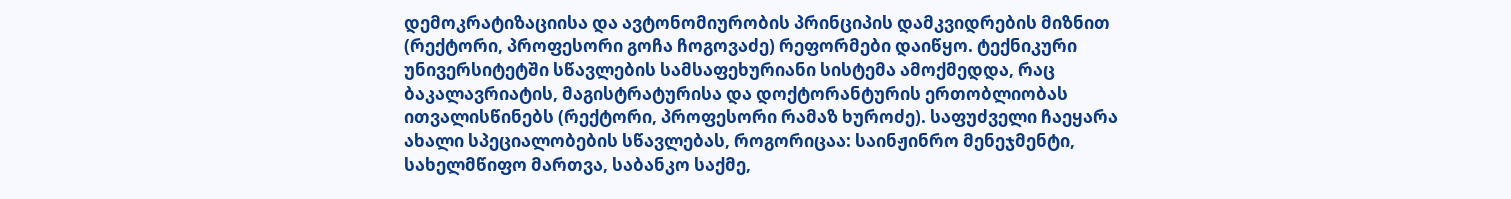დემოკრატიზაციისა და ავტონომიურობის პრინციპის დამკვიდრების მიზნით (რექტორი, პროფესორი გოჩა ჩოგოვაძე) რეფორმები დაიწყო. ტექნიკური უნივერსიტეტში სწავლების სამსაფეხურიანი სისტემა ამოქმედდა, რაც ბაკალავრიატის, მაგისტრატურისა და დოქტორანტურის ერთობლიობას ითვალისწინებს (რექტორი, პროფესორი რამაზ ხუროძე). საფუძველი ჩაეყარა ახალი სპეციალობების სწავლებას, როგორიცაა: საინჟინრო მენეჯმენტი, სახელმწიფო მართვა, საბანკო საქმე,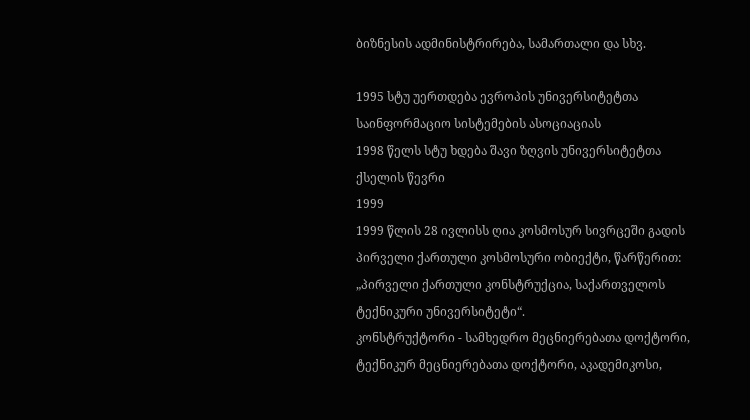ბიზნესის ადმინისტრირება, სამართალი და სხვ.

1995 სტუ უერთდება ევროპის უნივერსიტეტთა საინფორმაციო სისტემების ასოციაციას
1998 წელს სტუ ხდება შავი ზღვის უნივერსიტეტთა ქსელის წევრი
1999
1999 წლის 28 ივლისს ღია კოსმოსურ სივრცეში გადის პირველი ქართული კოსმოსური ობიექტი, წარწერით:
„პირველი ქართული კონსტრუქცია, საქართველოს ტექნიკური უნივერსიტეტი“.
კონსტრუქტორი - სამხედრო მეცნიერებათა დოქტორი, ტექნიკურ მეცნიერებათა დოქტორი, აკადემიკოსი,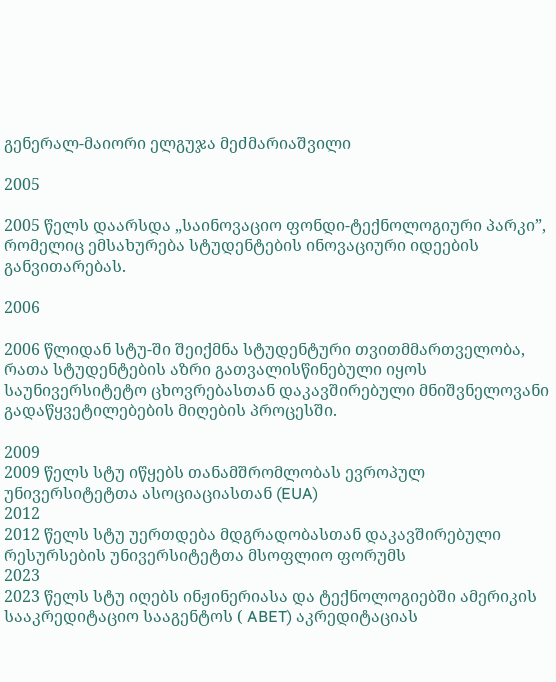გენერალ-მაიორი ელგუჯა მეძმარიაშვილი

2005

2005 წელს დაარსდა „საინოვაციო ფონდი-ტექნოლოგიური პარკი”, რომელიც ემსახურება სტუდენტების ინოვაციური იდეების განვითარებას.

2006

2006 წლიდან სტუ-ში შეიქმნა სტუდენტური თვითმმართველობა, რათა სტუდენტების აზრი გათვალისწინებული იყოს საუნივერსიტეტო ცხოვრებასთან დაკავშირებული მნიშვნელოვანი გადაწყვეტილებების მიღების პროცესში.

2009
2009 წელს სტუ იწყებს თანამშრომლობას ევროპულ უნივერსიტეტთა ასოციაციასთან (EUA)
2012
2012 წელს სტუ უერთდება მდგრადობასთან დაკავშირებული რესურსების უნივერსიტეტთა მსოფლიო ფორუმს
2023
2023 წელს სტუ იღებს ინჟინერიასა და ტექნოლოგიებში ამერიკის სააკრედიტაციო სააგენტოს ( ABET) აკრედიტაციას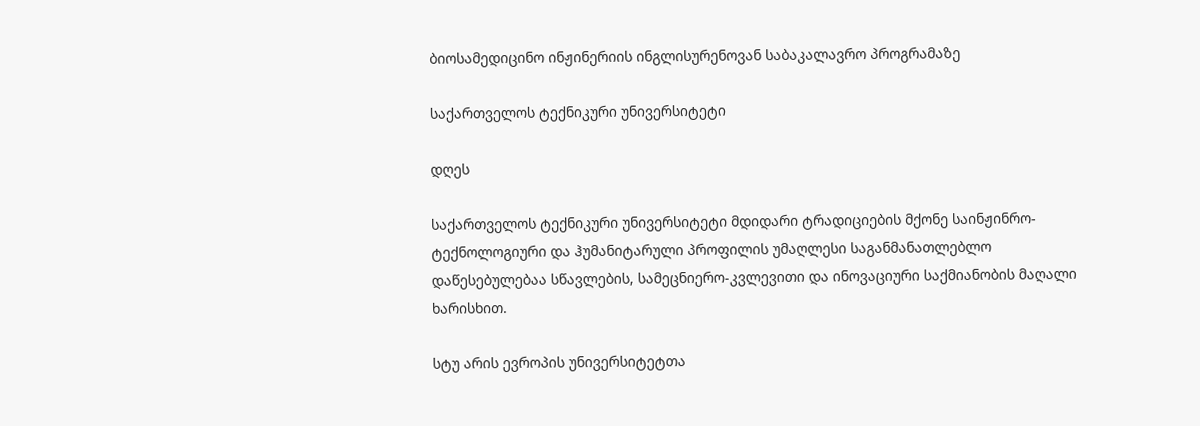ბიოსამედიცინო ინჟინერიის ინგლისურენოვან საბაკალავრო პროგრამაზე

საქართველოს ტექნიკური უნივერსიტეტი

დღეს

საქართველოს ტექნიკური უნივერსიტეტი მდიდარი ტრადიციების მქონე საინჟინრო-ტექნოლოგიური და ჰუმანიტარული პროფილის უმაღლესი საგანმანათლებლო დაწესებულებაა სწავლების, სამეცნიერო-კვლევითი და ინოვაციური საქმიანობის მაღალი ხარისხით.

სტუ არის ევროპის უნივერსიტეტთა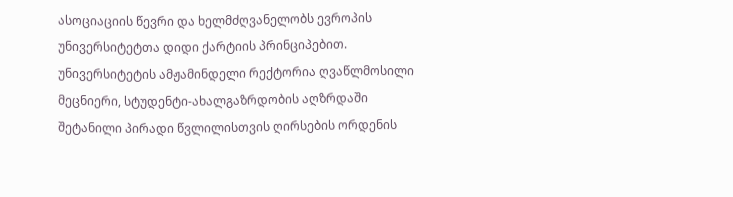ასოციაციის წევრი და ხელმძღვანელობს ევროპის უნივერსიტეტთა დიდი ქარტიის პრინციპებით. უნივერსიტეტის ამჟამინდელი რექტორია ღვაწლმოსილი მეცნიერი, სტუდენტი-ახალგაზრდობის აღზრდაში შეტანილი პირადი წვლილისთვის ღირსების ორდენის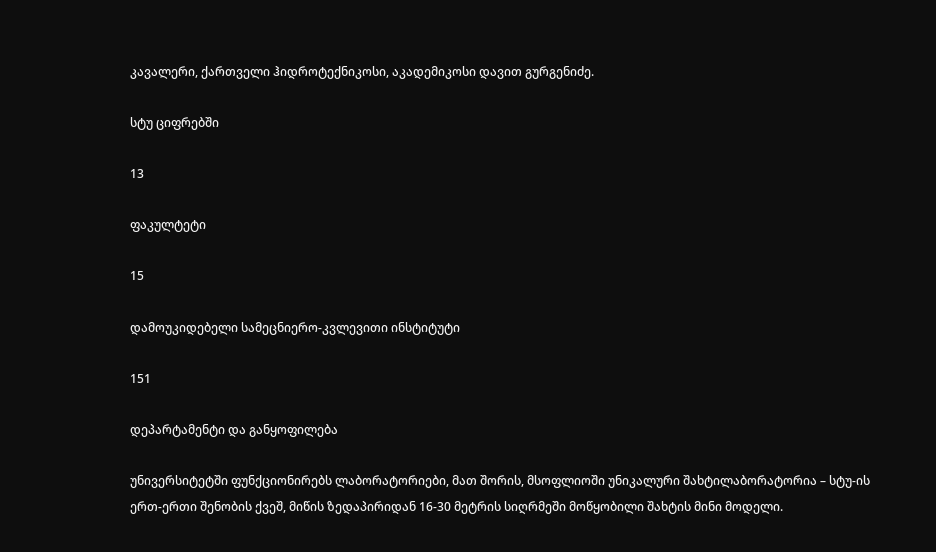კავალერი, ქართველი ჰიდროტექნიკოსი, აკადემიკოსი დავით გურგენიძე.

სტუ ციფრებში

13

ფაკულტეტი

15

დამოუკიდებელი სამეცნიერო-კვლევითი ინსტიტუტი

151

დეპარტამენტი და განყოფილება

უნივერსიტეტში ფუნქციონირებს ლაბორატორიები, მათ შორის, მსოფლიოში უნიკალური შახტილაბორატორია – სტუ-ის ერთ-ერთი შენობის ქვეშ, მიწის ზედაპირიდან 16-30 მეტრის სიღრმეში მოწყობილი შახტის მინი მოდელი.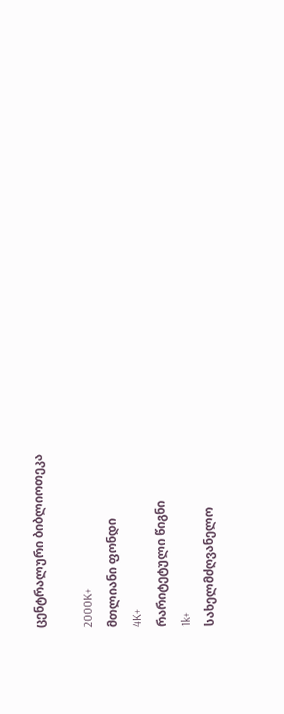ცენტრალური ბიბლიოთეკა

2000K+
მთლიანი ფონდი
4K+
რარიტეტული წიგნი
1k+
სახელმძღვანელო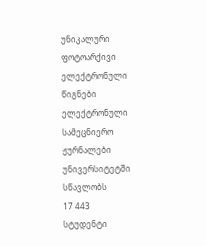უნიკალური ფოტოარქივი
ელექტრონული წიგნები
ელექტრონული სამეცნიერო ჟურნალები
უნივერსიტეტში სწავლობს
17 443
სტუდენტი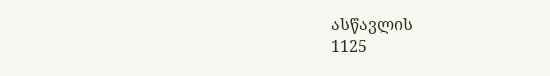ასწავლის
1125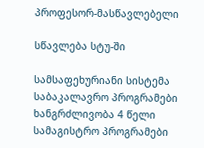პროფესორ-მასწავლებელი

სწავლება სტუ-ში

სამსაფეხურიანი სისტემა
საბაკალავრო პროგრამები
ხანგრძლივობა 4 წელი
სამაგისტრო პროგრამები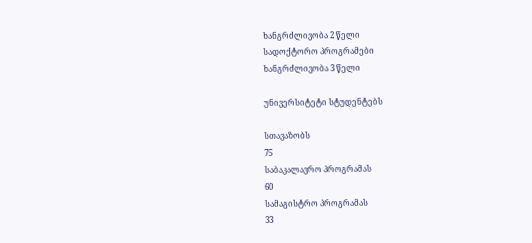ხანგრძლივობა 2 წელი
სადოქტორო პროგრამები
ხანგრძლივობა 3 წელი

უნივერსიტეტი სტუდენტებს

სთავაზობს
75
საბაკალავრო პროგრამას
60
სამაგისტრო პროგრამას
33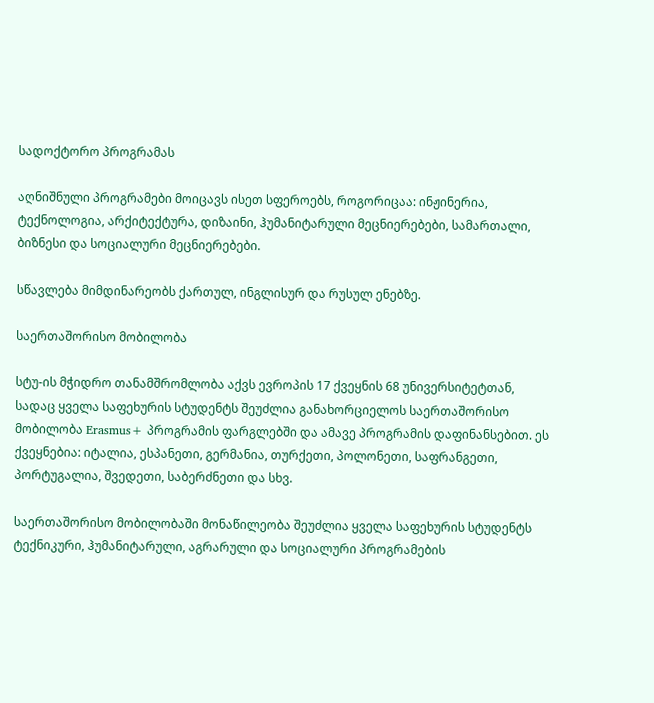სადოქტორო პროგრამას

აღნიშნული პროგრამები მოიცავს ისეთ სფეროებს, როგორიცაა: ინჟინერია, ტექნოლოგია, არქიტექტურა, დიზაინი, ჰუმანიტარული მეცნიერებები, სამართალი, ბიზნესი და სოციალური მეცნიერებები.

სწავლება მიმდინარეობს ქართულ, ინგლისურ და რუსულ ენებზე.

საერთაშორისო მობილობა

სტუ-ის მჭიდრო თანამშრომლობა აქვს ევროპის 17 ქვეყნის 68 უნივერსიტეტთან, სადაც ყველა საფეხურის სტუდენტს შეუძლია განახორციელოს საერთაშორისო მობილობა Erasmus+ პროგრამის ფარგლებში და ამავე პროგრამის დაფინანსებით. ეს ქვეყნებია: იტალია, ესპანეთი, გერმანია, თურქეთი, პოლონეთი, საფრანგეთი, პორტუგალია, შვედეთი, საბერძნეთი და სხვ.

საერთაშორისო მობილობაში მონაწილეობა შეუძლია ყველა საფეხურის სტუდენტს ტექნიკური, ჰუმანიტარული, აგრარული და სოციალური პროგრამების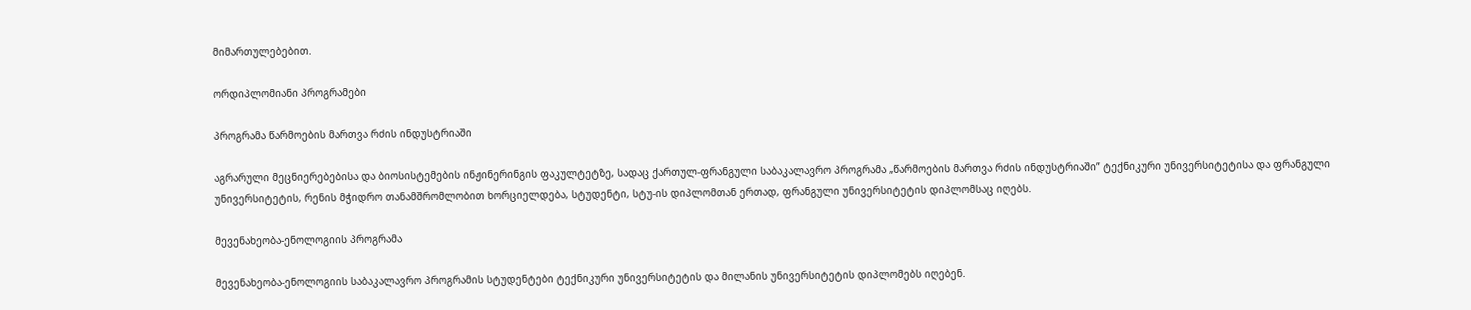მიმართულებებით.

ორდიპლომიანი პროგრამები

პროგრამა წარმოების მართვა რძის ინდუსტრიაში

აგრარული მეცნიერებებისა და ბიოსისტემების ინჟინერინგის ფაკულტეტზე, სადაც ქართულ-ფრანგული საბაკალავრო პროგრამა „წარმოების მართვა რძის ინდუსტრიაში” ტექნიკური უნივერსიტეტისა და ფრანგული უნივერსიტეტის, რენის მჭიდრო თანამშრომლობით ხორციელდება, სტუდენტი, სტუ-ის დიპლომთან ერთად, ფრანგული უნივერსიტეტის დიპლომსაც იღებს.

მევენახეობა-ენოლოგიის პროგრამა

მევენახეობა-ენოლოგიის საბაკალავრო პროგრამის სტუდენტები ტექნიკური უნივერსიტეტის და მილანის უნივერსიტეტის დიპლომებს იღებენ.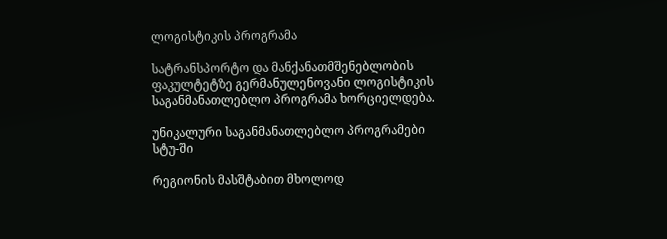ლოგისტიკის პროგრამა

სატრანსპორტო და მანქანათმშენებლობის ფაკულტეტზე გერმანულენოვანი ლოგისტიკის საგანმანათლებლო პროგრამა ხორციელდება.

უნიკალური საგანმანათლებლო პროგრამები სტუ-ში

რეგიონის მასშტაბით მხოლოდ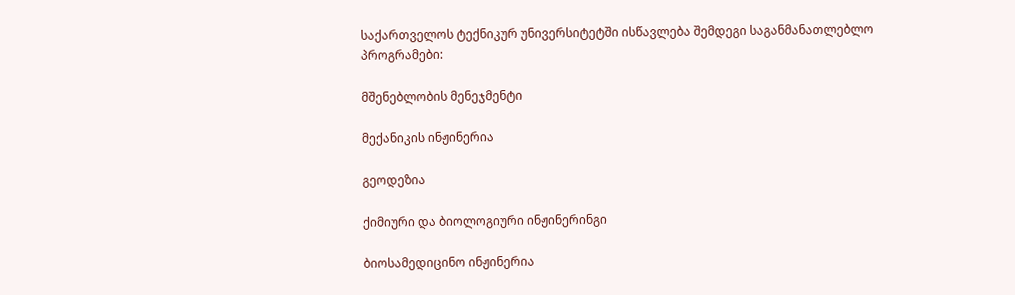საქართველოს ტექნიკურ უნივერსიტეტში ისწავლება შემდეგი საგანმანათლებლო პროგრამები:

მშენებლობის მენეჯმენტი

მექანიკის ინჟინერია

გეოდეზია

ქიმიური და ბიოლოგიური ინჟინერინგი

ბიოსამედიცინო ინჟინერია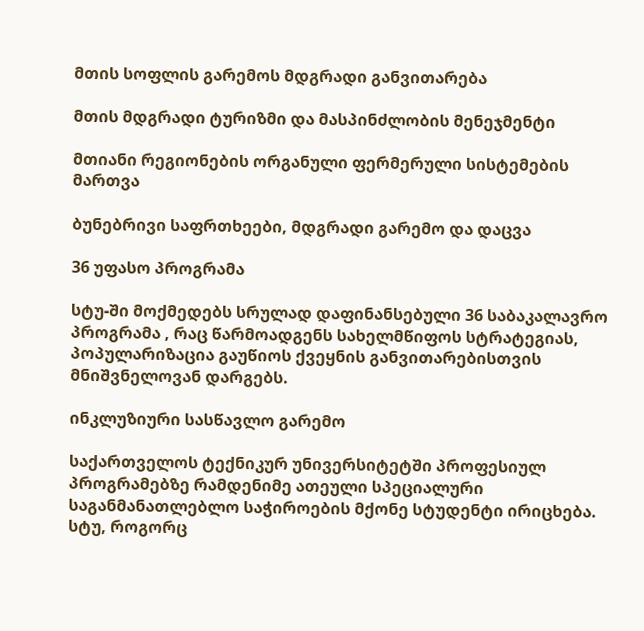მთის სოფლის გარემოს მდგრადი განვითარება

მთის მდგრადი ტურიზმი და მასპინძლობის მენეჯმენტი

მთიანი რეგიონების ორგანული ფერმერული სისტემების მართვა

ბუნებრივი საფრთხეები, მდგრადი გარემო და დაცვა

36 უფასო პროგრამა

სტუ-ში მოქმედებს სრულად დაფინანსებული 36 საბაკალავრო პროგრამა , რაც წარმოადგენს სახელმწიფოს სტრატეგიას, პოპულარიზაცია გაუწიოს ქვეყნის განვითარებისთვის მნიშვნელოვან დარგებს.

ინკლუზიური სასწავლო გარემო

საქართველოს ტექნიკურ უნივერსიტეტში პროფესიულ პროგრამებზე რამდენიმე ათეული სპეციალური საგანმანათლებლო საჭიროების მქონე სტუდენტი ირიცხება. სტუ, როგორც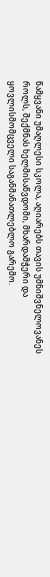წამყვანი უმაღლესი სკოლა, აღიარებს თავის უმნიშვნელოვანეს როლს, შექმნას ხელმისაწვდომი, მხარდამჭერი და ყოვლისმომცველი საგანმანათლებლო გარემო.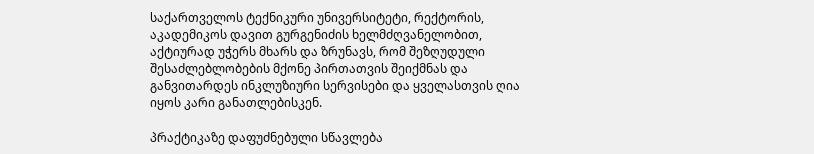საქართველოს ტექნიკური უნივერსიტეტი, რექტორის, აკადემიკოს დავით გურგენიძის ხელმძღვანელობით, აქტიურად უჭერს მხარს და ზრუნავს, რომ შეზღუდული შესაძლებლობების მქონე პირთათვის შეიქმნას და განვითარდეს ინკლუზიური სერვისები და ყველასთვის ღია იყოს კარი განათლებისკენ.

პრაქტიკაზე დაფუძნებული სწავლება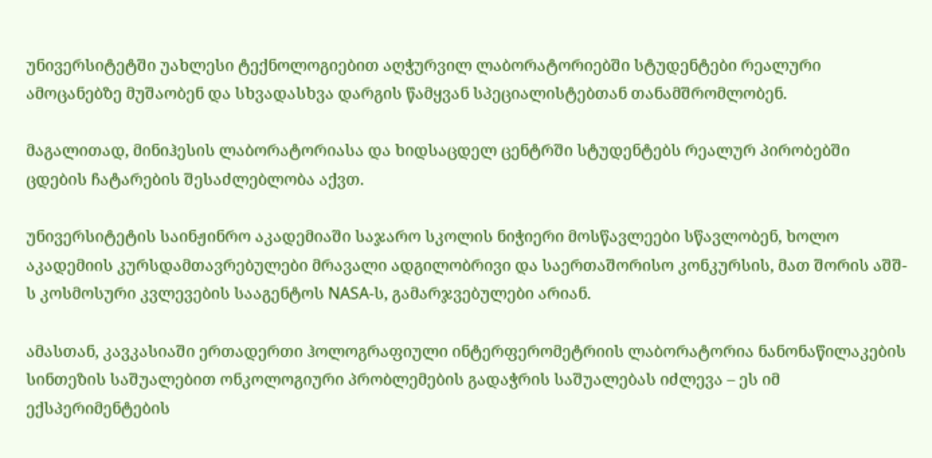უნივერსიტეტში უახლესი ტექნოლოგიებით აღჭურვილ ლაბორატორიებში სტუდენტები რეალური ამოცანებზე მუშაობენ და სხვადასხვა დარგის წამყვან სპეციალისტებთან თანამშრომლობენ.

მაგალითად, მინიჰესის ლაბორატორიასა და ხიდსაცდელ ცენტრში სტუდენტებს რეალურ პირობებში ცდების ჩატარების შესაძლებლობა აქვთ.

უნივერსიტეტის საინჟინრო აკადემიაში საჯარო სკოლის ნიჭიერი მოსწავლეები სწავლობენ, ხოლო აკადემიის კურსდამთავრებულები მრავალი ადგილობრივი და საერთაშორისო კონკურსის, მათ შორის აშშ-ს კოსმოსური კვლევების სააგენტოს NASA-ს, გამარჯვებულები არიან.

ამასთან, კავკასიაში ერთადერთი ჰოლოგრაფიული ინტერფერომეტრიის ლაბორატორია ნანონაწილაკების სინთეზის საშუალებით ონკოლოგიური პრობლემების გადაჭრის საშუალებას იძლევა – ეს იმ ექსპერიმენტების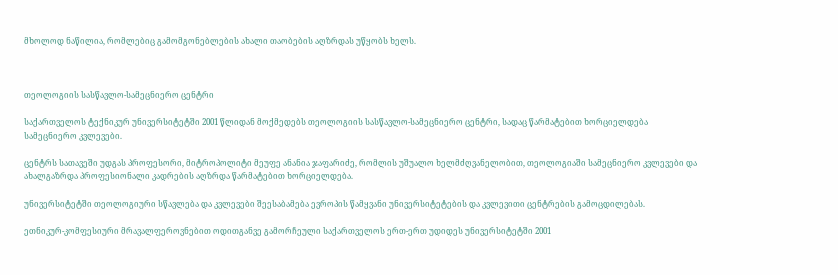მხოლოდ ნაწილია, რომლებიც გამომგონებლების ახალი თაობების აღზრდას უწყობს ხელს.



თეოლოგიის სასწავლო-სამეცნიერო ცენტრი

საქართველოს ტექნიკურ უნივერსიტეტში 2001 წლიდან მოქმედებს თეოლოგიის სასწავლო-სამეცნიერო ცენტრი, სადაც წარმატებით ხორციელდება სამეცნიერო კვლევები.

ცენტრს სათავეში უდგას პროფესორი, მიტროპოლიტი მეუფე ანანია ჯაფარიძე, რომლის უშუალო ხელმძღვანელობით, თეოლოგიაში სამეცნიერო კვლევები და ახალგაზრდა პროფესიონალი კადრების აღზრდა წარმატებით ხორციელდება.

უნივერსიტეტში თეოლოგიური სწავლება და კვლევები შეესაბამება ევროპის წამყვანი უნივერსიტეტების და კვლევითი ცენტრების გამოცდილებას.

ეთნიკურ-კომფესიური მრავალფეროვნებით ოდითგანვე გამორჩეული საქართველოს ერთ-ერთ უდიდეს უნივერსიტეტში 2001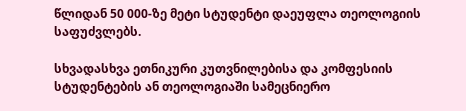წლიდან 50 000-ზე მეტი სტუდენტი დაეუფლა თეოლოგიის საფუძვლებს.

სხვადასხვა ეთნიკური კუთვნილებისა და კომფესიის სტუდენტების ან თეოლოგიაში სამეცნიერო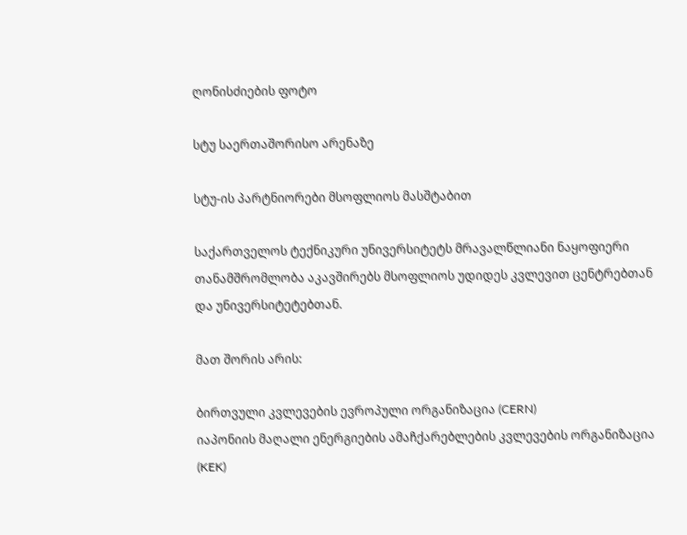ღონისძიების ფოტო

სტუ საერთაშორისო არენაზე

სტუ-ის პარტნიორები მსოფლიოს მასშტაბით

საქართველოს ტექნიკური უნივერსიტეტს მრავალწლიანი ნაყოფიერი თანამშრომლობა აკავშირებს მსოფლიოს უდიდეს კვლევით ცენტრებთან და უნივერსიტეტებთან.

მათ შორის არის:

ბირთვული კვლევების ევროპული ორგანიზაცია (CERN)
იაპონიის მაღალი ენერგიების ამაჩქარებლების კვლევების ორგანიზაცია (KEK)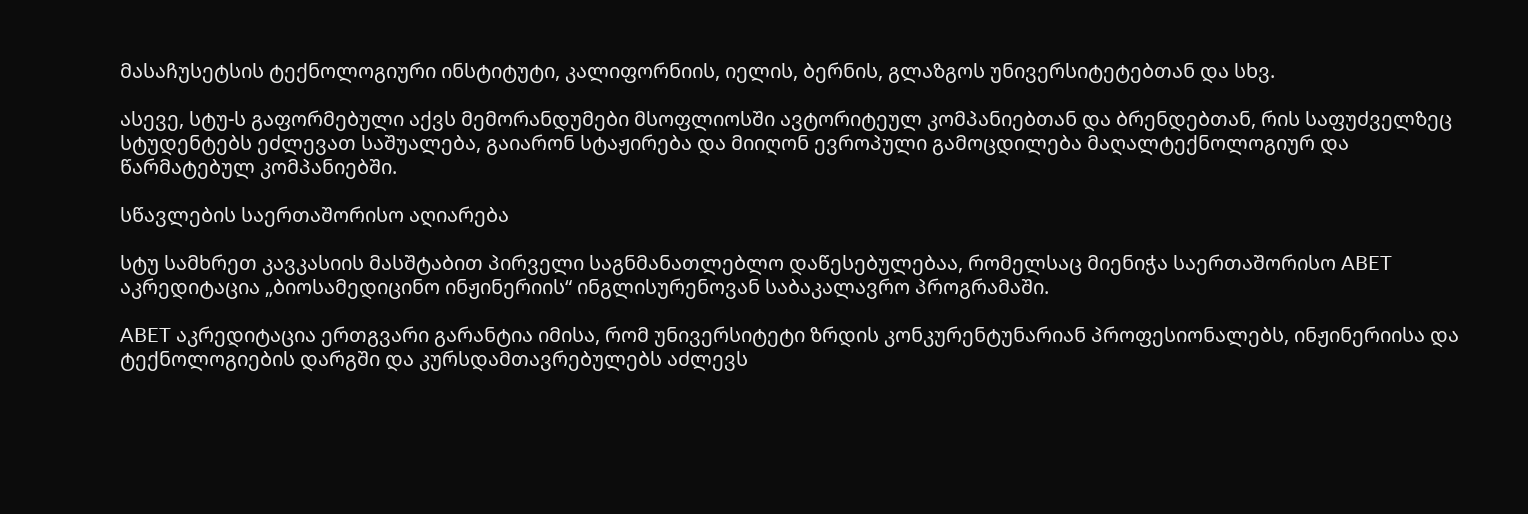მასაჩუსეტსის ტექნოლოგიური ინსტიტუტი, კალიფორნიის, იელის, ბერნის, გლაზგოს უნივერსიტეტებთან და სხვ.

ასევე, სტუ-ს გაფორმებული აქვს მემორანდუმები მსოფლიოსში ავტორიტეულ კომპანიებთან და ბრენდებთან, რის საფუძველზეც სტუდენტებს ეძლევათ საშუალება, გაიარონ სტაჟირება და მიიღონ ევროპული გამოცდილება მაღალტექნოლოგიურ და წარმატებულ კომპანიებში.

სწავლების საერთაშორისო აღიარება

სტუ სამხრეთ კავკასიის მასშტაბით პირველი საგნმანათლებლო დაწესებულებაა, რომელსაც მიენიჭა საერთაშორისო ABET აკრედიტაცია „ბიოსამედიცინო ინჟინერიის“ ინგლისურენოვან საბაკალავრო პროგრამაში.

ABET აკრედიტაცია ერთგვარი გარანტია იმისა, რომ უნივერსიტეტი ზრდის კონკურენტუნარიან პროფესიონალებს, ინჟინერიისა და ტექნოლოგიების დარგში და კურსდამთავრებულებს აძლევს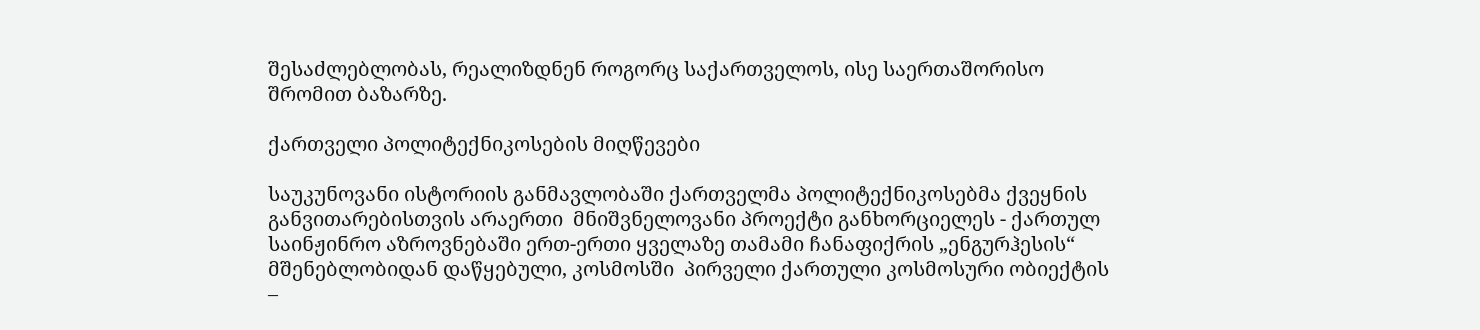შესაძლებლობას, რეალიზდნენ როგორც საქართველოს, ისე საერთაშორისო შრომით ბაზარზე.

ქართველი პოლიტექნიკოსების მიღწევები

საუკუნოვანი ისტორიის განმავლობაში ქართველმა პოლიტექნიკოსებმა ქვეყნის განვითარებისთვის არაერთი  მნიშვნელოვანი პროექტი განხორციელეს - ქართულ საინჟინრო აზროვნებაში ერთ-ერთი ყველაზე თამამი ჩანაფიქრის „ენგურჰესის“ მშენებლობიდან დაწყებული, კოსმოსში  პირველი ქართული კოსმოსური ობიექტის –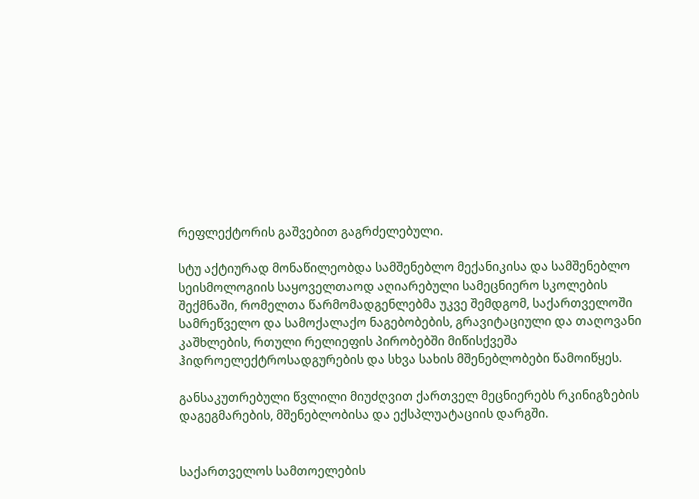რეფლექტორის გაშვებით გაგრძელებული.

სტუ აქტიურად მონაწილეობდა სამშენებლო მექანიკისა და სამშენებლო სეისმოლოგიის საყოველთაოდ აღიარებული სამეცნიერო სკოლების შექმნაში, რომელთა წარმომადგენლებმა უკვე შემდგომ, საქართველოში სამრეწველო და სამოქალაქო ნაგებობების, გრავიტაციული და თაღოვანი კაშხლების, რთული რელიეფის პირობებში მიწისქვეშა ჰიდროელექტროსადგურების და სხვა სახის მშენებლობები წამოიწყეს.

განსაკუთრებული წვლილი მიუძღვით ქართველ მეცნიერებს რკინიგზების დაგეგმარების, მშენებლობისა და ექსპლუატაციის დარგში.


საქართველოს სამთოელების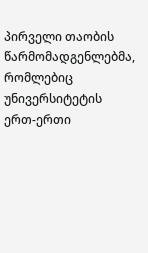პირველი თაობის წარმომადგენლებმა, რომლებიც უნივერსიტეტის ერთ-ერთი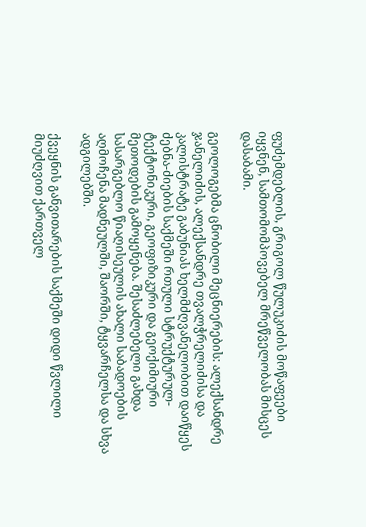ფუძემდებლის, გრიგოლ წულუკიძის მოწაფეები იყვნენ, სამთომომპოვებელ მრეწველობას მისცეს დასაბამი.

გეოლოგებმა ცნობილი მეცნიერების: ალექსანდრე ჯანელიძის, ალექსანდრე თვალჭრელიძისა და კალისტრატე გაბუნიას ხელმძღვანელობით დაიწყეს ძებნა-ძიების საქმეში რთული სტრუქტურულ-ტექტონიკური, გეოფიზიკური და გეოქიმიური მეთოდების გამოყენება. შესაძლებელი გახდა სასარგებლო წიაღისეულის ახალი საბადოების აღმოჩენა მადნეულში, შაორში, ტყვარჩელსა და სხვა ადგილებში.

ქვეყნის განვითარების საქმეში დიდი წვლილი მიუძღვით ქართველ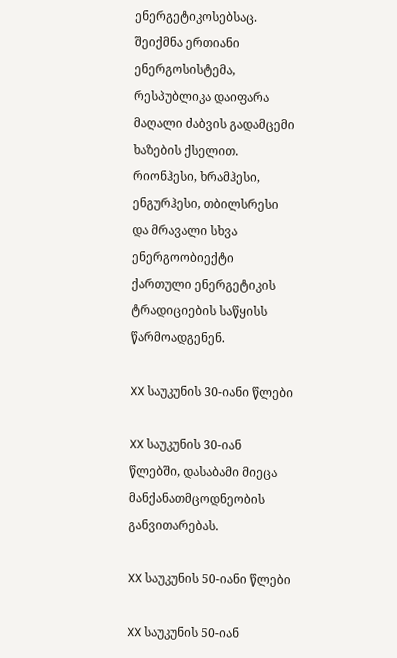ენერგეტიკოსებსაც.   შეიქმნა ერთიანი ენერგოსისტემა, რესპუბლიკა დაიფარა მაღალი ძაბვის გადამცემი ხაზების ქსელით. რიონჰესი, ხრამჰესი, ენგურჰესი, თბილსრესი და მრავალი სხვა ენერგოობიექტი ქართული ენერგეტიკის ტრადიციების საწყისს წარმოადგენენ.

XX საუკუნის 30-იანი წლები

XX საუკუნის 30-იან წლებში, დასაბამი მიეცა მანქანათმცოდნეობის განვითარებას.

XX საუკუნის 50-იანი წლები

XX საუკუნის 50-იან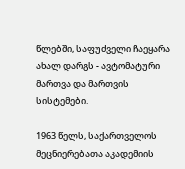წლებში, საფუძველი ჩაეყარა ახალ დარგს - ავტომატური მართვა და მართვის სისტემები.

1963 წელს, საქართველოს მეცნიერებათა აკადემიის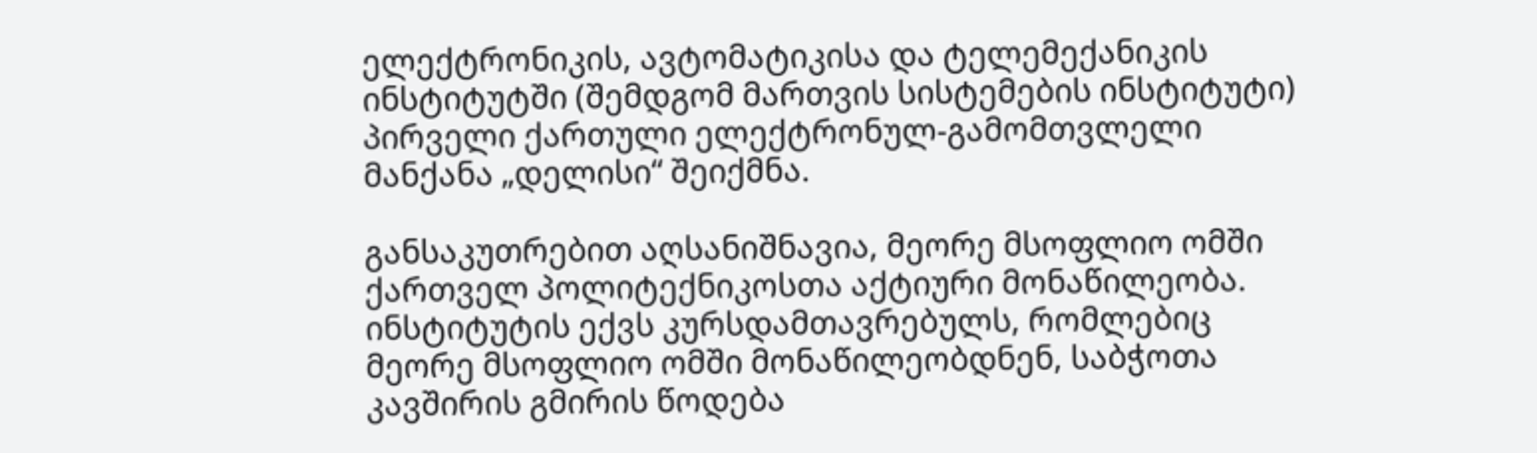ელექტრონიკის, ავტომატიკისა და ტელემექანიკის ინსტიტუტში (შემდგომ მართვის სისტემების ინსტიტუტი) პირველი ქართული ელექტრონულ-გამომთვლელი მანქანა „დელისი“ შეიქმნა.

განსაკუთრებით აღსანიშნავია, მეორე მსოფლიო ომში ქართველ პოლიტექნიკოსთა აქტიური მონაწილეობა. ინსტიტუტის ექვს კურსდამთავრებულს, რომლებიც მეორე მსოფლიო ომში მონაწილეობდნენ, საბჭოთა კავშირის გმირის წოდება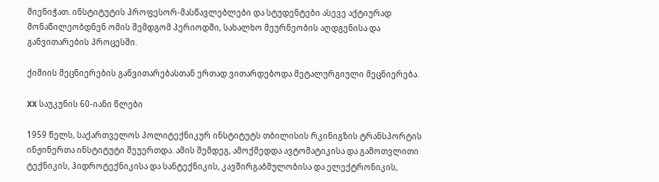მიენიჭათ. ინსტიტუტის პროფესორ-მასწავლებლები და სტუდენტები ასევე აქტიურად მონაწილეობდნენ ომის შემდგომ პერიოდში, სახალხო მეურნეობის აღდგენისა და განვითარების პროცესში.

ქიმიის მეცნიერების განვითარებასთან ერთად ვითარდებოდა მეტალურგიული მეცნიერება.

XX საუკუნის 60-იანი წლები

1959 წელს, საქართველოს პოლიტექნიკურ ინსტიტუტს თბილისის რკინიგზის ტრანსპორტის ინჟინერთა ინსტიტუტი შეუერთდა. ამის შემდეგ, ამოქმედდა ავტომატიკისა და გამოთვლითი ტექნიკის, ჰიდროტექნიკისა და სანტექნიკის, კავშირგაბმულობისა და ელექტრონიკის,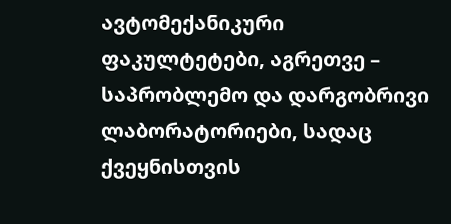ავტომექანიკური ფაკულტეტები, აგრეთვე – საპრობლემო და დარგობრივი ლაბორატორიები, სადაც ქვეყნისთვის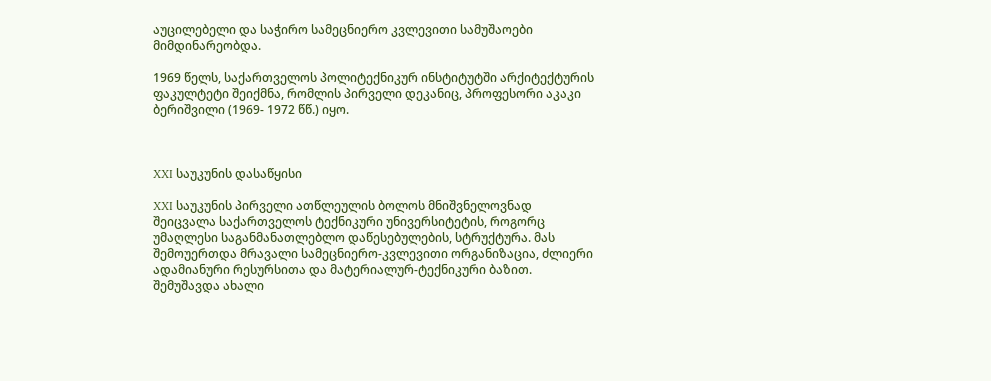აუცილებელი და საჭირო სამეცნიერო კვლევითი სამუშაოები მიმდინარეობდა.

1969 წელს, საქართველოს პოლიტექნიკურ ინსტიტუტში არქიტექტურის ფაკულტეტი შეიქმნა, რომლის პირველი დეკანიც, პროფესორი აკაკი ბერიშვილი (1969- 1972 წწ.) იყო.



XXI საუკუნის დასაწყისი

XXI საუკუნის პირველი ათწლეულის ბოლოს მნიშვნელოვნად შეიცვალა საქართველოს ტექნიკური უნივერსიტეტის, როგორც უმაღლესი საგანმანათლებლო დაწესებულების, სტრუქტურა. მას შემოუერთდა მრავალი სამეცნიერო-კვლევითი ორგანიზაცია, ძლიერი ადამიანური რესურსითა და მატერიალურ-ტექნიკური ბაზით. შემუშავდა ახალი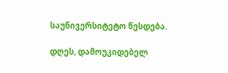საუნივერსიტეტო წესდება.

დღეს, დამოუკიდებელ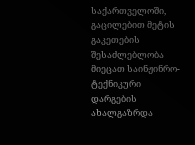საქართველოში, გაცილებით მეტის გაკეთების შესაძლებლობა მიეცათ საინჟინრო-ტექნიკური დარგების ახალგაზრდა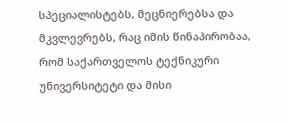სპეციალისტებს, მეცნიერებსა და მკვლევრებს, რაც იმის წინაპირობაა, რომ საქართველოს ტექნიკური უნივერსიტეტი და მისი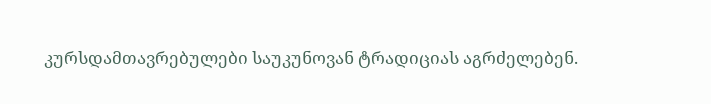კურსდამთავრებულები საუკუნოვან ტრადიციას აგრძელებენ.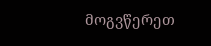მოგვწერეთ